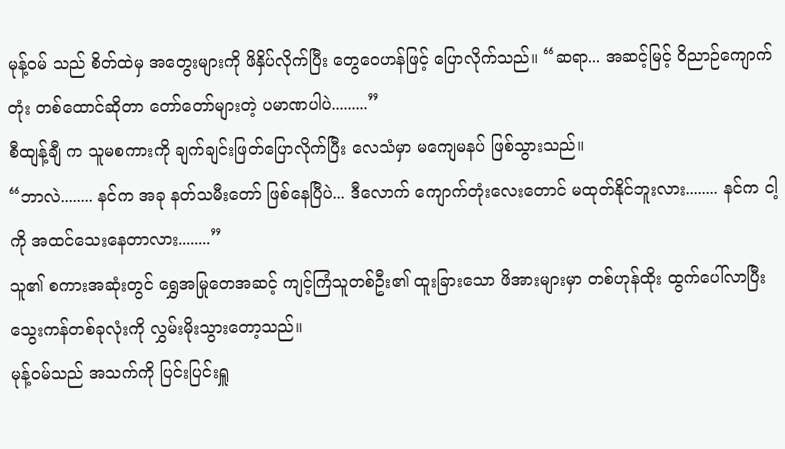မုန့်ဝမ် သည် စိတ်ထဲမှ အတွေးများကို ဖိနှိပ်လိုက်ပြီး တွေဝေဟန်ဖြင့် ပြောလိုက်သည်။ “ဆရာ... အဆင့်မြင့် ဝိညာဉ်ကျောက်တုံး တစ်ထောင်ဆိုတာ တော်တော်များတဲ့ ပမာဏပါပဲ.........”
စီထျန့်ချီ က သူမစကားကို ချက်ချင်းဖြတ်ပြောလိုက်ပြီး လေသံမှာ မကျေမနပ် ဖြစ်သွားသည်။
“ဘာလဲ........ နင်က အခု နတ်သမီးတော် ဖြစ်နေပြီပဲ... ဒီလောက် ကျောက်တုံးလေးတောင် မထုတ်နိုင်ဘူးလား........ နင်က ငါ့ကို အထင်သေးနေတာလား........”
သူ၏ စကားအဆုံးတွင် ရွှေအမြုတေအဆင့် ကျင့်ကြံသူတစ်ဦး၏ ထူးခြားသော ဖိအားများမှာ တစ်ဟုန်ထိုး ထွက်ပေါ်လာပြီး သွေးကန်တစ်ခုလုံးကို လွှမ်းမိုးသွားတော့သည်။
မုန့်ဝမ်သည် အသက်ကို ပြင်းပြင်းရှူ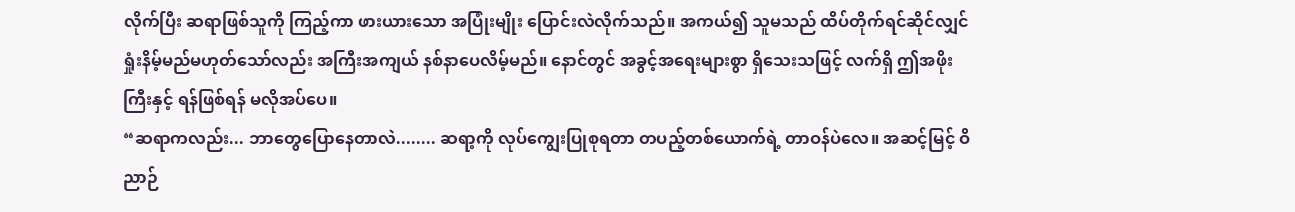လိုက်ပြီး ဆရာဖြစ်သူကို ကြည့်ကာ ဖားယားသော အပြုံးမျိုး ပြောင်းလဲလိုက်သည်။ အကယ်၍ သူမသည် ထိပ်တိုက်ရင်ဆိုင်လျှင် ရှုံးနိမ့်မည်မဟုတ်သော်လည်း အကြီးအကျယ် နစ်နာပေလိမ့်မည်။ နောင်တွင် အခွင့်အရေးများစွာ ရှိသေးသဖြင့် လက်ရှိ ဤအဖိုးကြီးနှင့် ရန်ဖြစ်ရန် မလိုအပ်ပေ။
“ဆရာကလည်း... ဘာတွေပြောနေတာလဲ........ ဆရာ့ကို လုပ်ကျွေးပြုစုရတာ တပည့်တစ်ယောက်ရဲ့ တာဝန်ပဲလေ။ အဆင့်မြင့် ဝိညာဉ်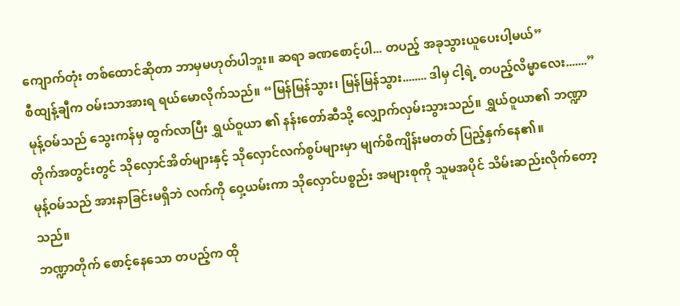ကျောက်တုံး တစ်ထောင်ဆိုတာ ဘာမှမဟုတ်ပါဘူး။ ဆရာ ခဏစောင့်ပါ... တပည့် အခုသွားယူပေးပါ့မယ်”
စီထျန့်ချီက ဝမ်းသာအားရ ရယ်မောလိုက်သည်။ “မြန်မြန်သွား၊ မြန်မြန်သွား........ ဒါမှ ငါ့ရဲ့ တပည့်လိမ္မာလေး.......”
မုန့်ဝမ်သည် သွေးကန်မှ ထွက်လာပြီး ရွှယ်ဝူယာ ၏ နန်းတော်ဆီသို့ လျှောက်လှမ်းသွားသည်။ ရွှယ်ဝူယာ၏ ဘဏ္ဍာတိုက်အတွင်းတွင် သိုလှောင်အိတ်များနှင့် သိုလှောင်လက်စွပ်များမှာ မျက်စိကျိန်းမတတ် ပြည့်နှက်နေ၏။
မုန့်ဝမ်သည် အားနာခြင်းမရှိဘဲ လက်ကို ဝှေ့ယမ်းကာ သိုလှောင်ပစ္စည်း အများစုကို သူမအပိုင် သိမ်းဆည်းလိုက်တော့သည်။
ဘဏ္ဍာတိုက် စောင့်နေသော တပည့်က ထို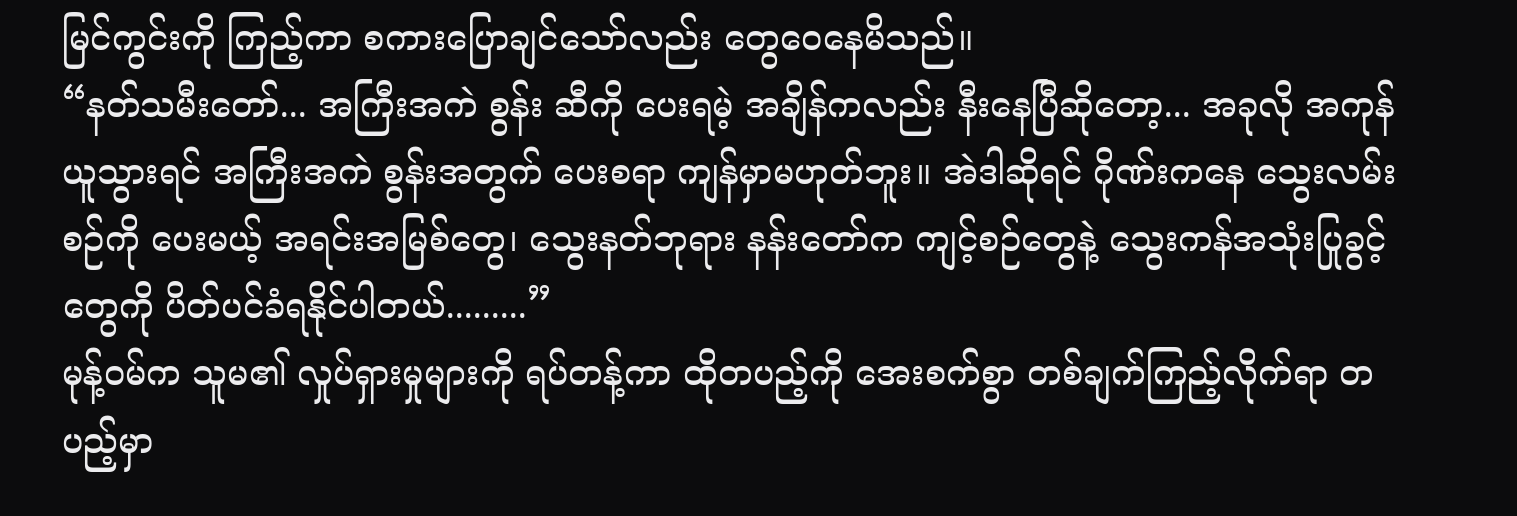မြင်ကွင်းကို ကြည့်ကာ စကားပြောချင်သော်လည်း တွေဝေနေမိသည်။
“နတ်သမီးတော်... အကြီးအကဲ စွန်း ဆီကို ပေးရမဲ့ အချိန်ကလည်း နီးနေပြီဆိုတော့... အခုလို အကုန်ယူသွားရင် အကြီးအကဲ စွန်းအတွက် ပေးစရာ ကျန်မှာမဟုတ်ဘူး။ အဲဒါဆိုရင် ဂိုဏ်းကနေ သွေးလမ်းစဉ်ကို ပေးမယ့် အရင်းအမြစ်တွေ၊ သွေးနတ်ဘုရား နန်းတော်က ကျင့်စဉ်တွေနဲ့ သွေးကန်အသုံးပြုခွင့်တွေကို ပိတ်ပင်ခံရနိုင်ပါတယ်.........”
မုန့်ဝမ်က သူမ၏ လှုပ်ရှားမှုများကို ရပ်တန့်ကာ ထိုတပည့်ကို အေးစက်စွာ တစ်ချက်ကြည့်လိုက်ရာ တပည့်မှာ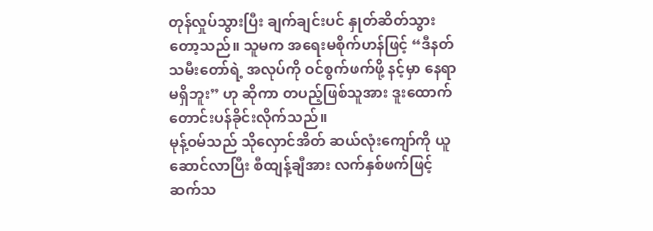တုန်လှုပ်သွားပြီး ချက်ချင်းပင် နှုတ်ဆိတ်သွားတော့သည်။ သူမက အရေးမစိုက်ဟန်ဖြင့် “ဒီနတ်သမီးတော်ရဲ့ အလုပ်ကို ဝင်စွက်ဖက်ဖို့ နင့်မှာ နေရာမရှိဘူး” ဟု ဆိုကာ တပည့်ဖြစ်သူအား ဒူးထောက် တောင်းပန်ခိုင်းလိုက်သည်။
မုန့်ဝမ်သည် သိုလှောင်အိတ် ဆယ်လုံးကျော်ကို ယူဆောင်လာပြီး စီထျန့်ချီအား လက်နှစ်ဖက်ဖြင့် ဆက်သ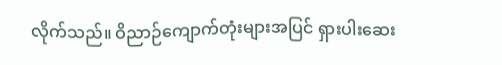လိုက်သည်။ ဝိညာဉ်ကျောက်တုံးများအပြင် ရှားပါးဆေး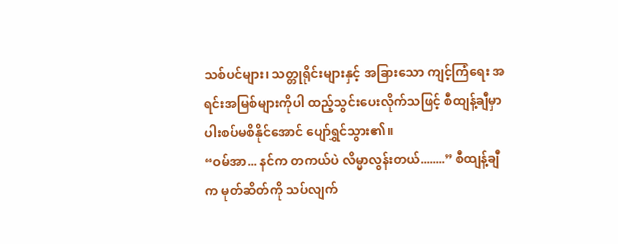သစ်ပင်များ၊ သတ္တုရိုင်းများနှင့် အခြားသော ကျင့်ကြံရေး အရင်းအမြစ်များကိုပါ ထည့်သွင်းပေးလိုက်သဖြင့် စီထျန့်ချီမှာ ပါးစပ်မစိနိုင်အောင် ပျော်ရွှင်သွား၏။
“ဝမ်အာ... နင်က တကယ်ပဲ လိမ္မာလွန်းတယ်........” စီထျန့်ချီက မုတ်ဆိတ်ကို သပ်လျက်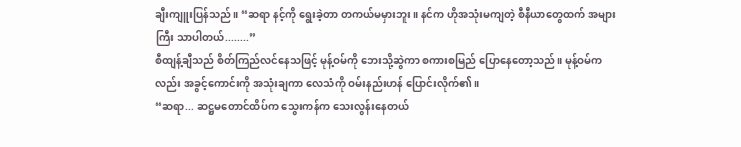ချီးကျူးပြန်သည်။ “ဆရာ နင့်ကို ရွေးခဲ့တာ တကယ်မမှားဘူး။ နင်က ဟိုအသုံးမကျတဲ့ စီနီယာတွေထက် အများကြီး သာပါတယ်........”
စီထျန့်ချီသည် စိတ်ကြည်လင်နေသဖြင့် မုန့်ဝမ်ကို ဘေးသို့ဆွဲကာ စကားစမြည် ပြောနေတော့သည်။ မုန့်ဝမ်ကလည်း အခွင့်ကောင်းကို အသုံးချကာ လေသံကို ဝမ်းနည်းဟန် ပြောင်းလိုက်၏။
“ဆရာ... ဆဋ္ဌမတောင်ထိပ်က သွေးကန်က သေးလွန်းနေတယ်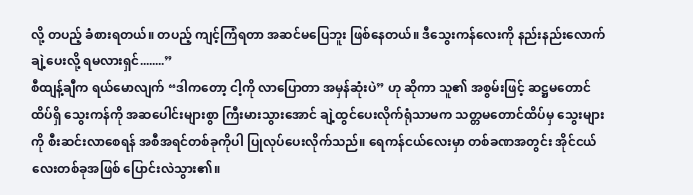လို့ တပည့် ခံစားရတယ်။ တပည့် ကျင့်ကြံရတာ အဆင်မပြေဘူး ဖြစ်နေတယ်။ ဒီသွေးကန်လေးကို နည်းနည်းလောက် ချဲ့ပေးလို့ ရမလားရှင်........”
စီထျန့်ချီက ရယ်မောလျက် “ဒါကတော့ ငါ့ကို လာပြောတာ အမှန်ဆုံးပဲ” ဟု ဆိုကာ သူ၏ အစွမ်းဖြင့် ဆဋ္ဌမတောင်ထိပ်ရှိ သွေးကန်ကို အဆပေါင်းများစွာ ကြီးမားသွားအောင် ချဲ့ထွင်ပေးလိုက်ရုံသာမက သတ္တမတောင်ထိပ်မှ သွေးများကို စီးဆင်းလာစေရန် အစီအရင်တစ်ခုကိုပါ ပြုလုပ်ပေးလိုက်သည်။ ရေကန်ငယ်လေးမှာ တစ်ခဏအတွင်း အိုင်ငယ်လေးတစ်ခုအဖြစ် ပြောင်းလဲသွား၏။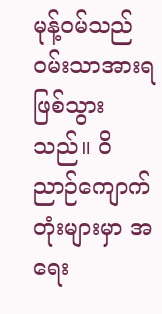မုန့်ဝမ်သည် ဝမ်းသာအားရ ဖြစ်သွားသည်။ ဝိညာဉ်ကျောက်တုံးများမှာ အရေး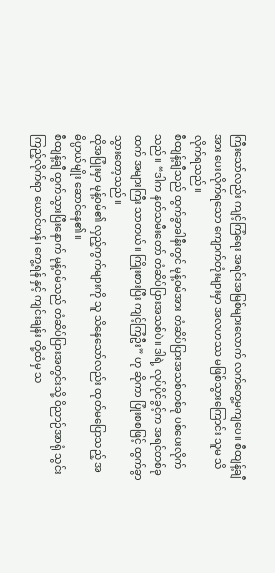ကြီးသော်လည်း ကျင့်ကြံရေး အရင်းအမြစ်များလောက် လက်တွေ့မကျပေ။ စီထျန့်ချီအား ပေးလိုက်ရသော ကျောက်တုံးများမှာ အလဟဿ မဖြစ်သွားကြောင်း သူမ သိလိုက်ရသည်။
စီထျန့်ချီသည် ထွက်ခွာခါနီးတွင် မုန့်ဝမ်အား တံဆိပ်ပြားအသစ်တစ်ခု ပစ်ပေးလိုက်သည်။ “ဒါက နတ်သမီးတော် တံဆိပ်ပြားအသစ်ပဲ။ ဒါရဲ့ လုပ်ပိုင်ခွင့်က အရင်တစ်ခုထက် အများကြီး သာတယ်။ ကြိုးစားပြီး ကျင့်ကြံဦး” ဟု ဆိုကာ ပြုံးစစဖြင့် ထွက်ခွာသွားတော့သည်။
ထိုအပြုံးမှာ မုန့်ဝမ်၏ လှည့်ကွက်များကို သူ သိနေသော်လည်း ထုတ်မပြောသည့် အဓိပ္ပာယ်မျိုး ဆောင်နေ၏။
စီထျန့်ချီ ထွက်သွားပြီးနောက် မုန့်ဝမ်သည် တံဆိပ်ပြားအတွင်းသို့ ဝိညာဉ်အာရုံ သွင်းကြည့်လိုက်ရာ ယောင်ဟန်၊ ကွေ့ရန် နှင့် ကျင်းချန်း တို့ထံမှ သ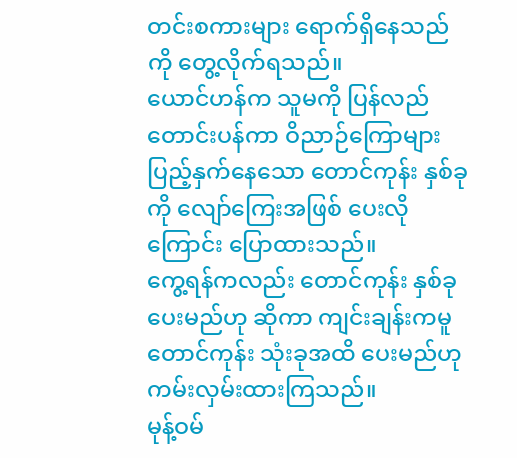တင်းစကားများ ရောက်ရှိနေသည်ကို တွေ့လိုက်ရသည်။
ယောင်ဟန်က သူမကို ပြန်လည် တောင်းပန်ကာ ဝိညာဉ်ကြောများ ပြည့်နှက်နေသော တောင်ကုန်း နှစ်ခုကို လျော်ကြေးအဖြစ် ပေးလိုကြောင်း ပြောထားသည်။
ကွေ့ရန်ကလည်း တောင်ကုန်း နှစ်ခု ပေးမည်ဟု ဆိုကာ ကျင်းချန်းကမူ တောင်ကုန်း သုံးခုအထိ ပေးမည်ဟု ကမ်းလှမ်းထားကြသည်။
မုန့်ဝမ်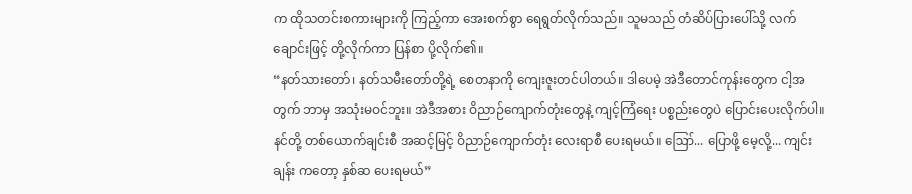က ထိုသတင်းစကားများကို ကြည့်ကာ အေးစက်စွာ ရေရွတ်လိုက်သည်။ သူမသည် တံဆိပ်ပြားပေါ်သို့ လက်ချောင်းဖြင့် တို့လိုက်ကာ ပြန်စာ ပို့လိုက်၏။
“နတ်သားတော်၊ နတ်သမီးတော်တို့ရဲ့ စေတနာကို ကျေးဇူးတင်ပါတယ်။ ဒါပေမဲ့ အဲဒီတောင်ကုန်းတွေက ငါ့အတွက် ဘာမှ အသုံးမဝင်ဘူး။ အဲဒီအစား ဝိညာဉ်ကျောက်တုံးတွေနဲ့ ကျင့်ကြံရေး ပစ္စည်းတွေပဲ ပြောင်းပေးလိုက်ပါ။ နင်တို့ တစ်ယောက်ချင်းစီ အဆင့်မြင့် ဝိညာဉ်ကျောက်တုံး လေးရာစီ ပေးရမယ်။ ဪ... ပြောဖို့ မေ့လို့... ကျင်းချန်း ကတော့ နှစ်ဆ ပေးရမယ်”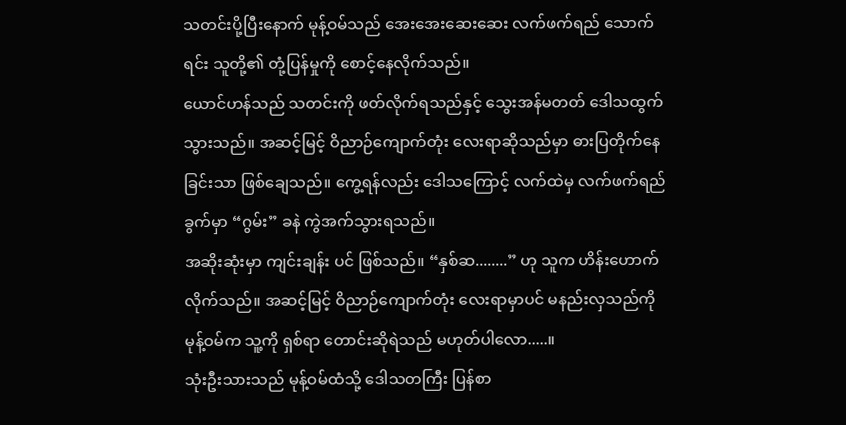သတင်းပို့ပြီးနောက် မုန့်ဝမ်သည် အေးအေးဆေးဆေး လက်ဖက်ရည် သောက်ရင်း သူတို့၏ တုံ့ပြန်မှုကို စောင့်နေလိုက်သည်။
ယောင်ဟန်သည် သတင်းကို ဖတ်လိုက်ရသည်နှင့် သွေးအန်မတတ် ဒေါသထွက်သွားသည်။ အဆင့်မြင့် ဝိညာဉ်ကျောက်တုံး လေးရာဆိုသည်မှာ ဓားပြတိုက်နေခြင်းသာ ဖြစ်ချေသည်။ ကွေ့ရန်လည်း ဒေါသကြောင့် လက်ထဲမှ လက်ဖက်ရည်ခွက်မှာ “ဂွမ်း” ခနဲ ကွဲအက်သွားရသည်။
အဆိုးဆုံးမှာ ကျင်းချန်း ပင် ဖြစ်သည်။ “နှစ်ဆ........” ဟု သူက ဟိန်းဟောက်လိုက်သည်။ အဆင့်မြင့် ဝိညာဉ်ကျောက်တုံး လေးရာမှာပင် မနည်းလှသည်ကို မုန့်ဝမ်က သူ့ကို ရှစ်ရာ တောင်းဆိုရဲသည် မဟုတ်ပါလော.....။
သုံးဦးသားသည် မုန့်ဝမ်ထံသို့ ဒေါသတကြီး ပြန်စာ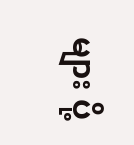များ ပို့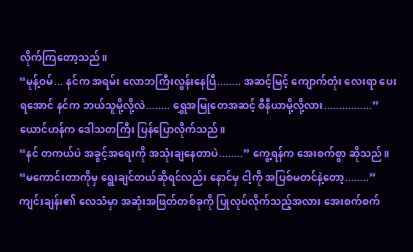လိုက်ကြတော့သည်။
“မုန့်ဝမ်... နင်က အရမ်း လောဘကြီးလွန်းနေပြီ........ အဆင့်မြင့် ကျောက်တုံး လေးရာ ပေးရအောင် နင်က ဘယ်သူမို့လို့လဲ........ ရွှေအမြုတေအဆင့် စီနီယာမို့လို့လား................” ယောင်ဟန်က ဒေါသတကြီး ပြန်ပြောလိုက်သည်။
“နင် တကယ်ပဲ အခွင့်အရေးကို အသုံးချနေတာပဲ........” ကွေ့ရန်က အေးစက်စွာ ဆိုသည်။
“မကောင်းတာကိုမှ ရွေးချင်တယ်ဆိုရင်လည်း နောင်မှ ငါ့ကို အပြစ်မတင်နဲ့တော့........” ကျင်းချန်း၏ လေသံမှာ အဆုံးအဖြတ်တစ်ခုကို ပြုလုပ်လိုက်သည့်အလား အေးစက်စက်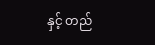နှင့် တည်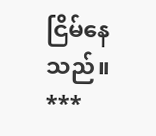ငြိမ်နေသည်။
***